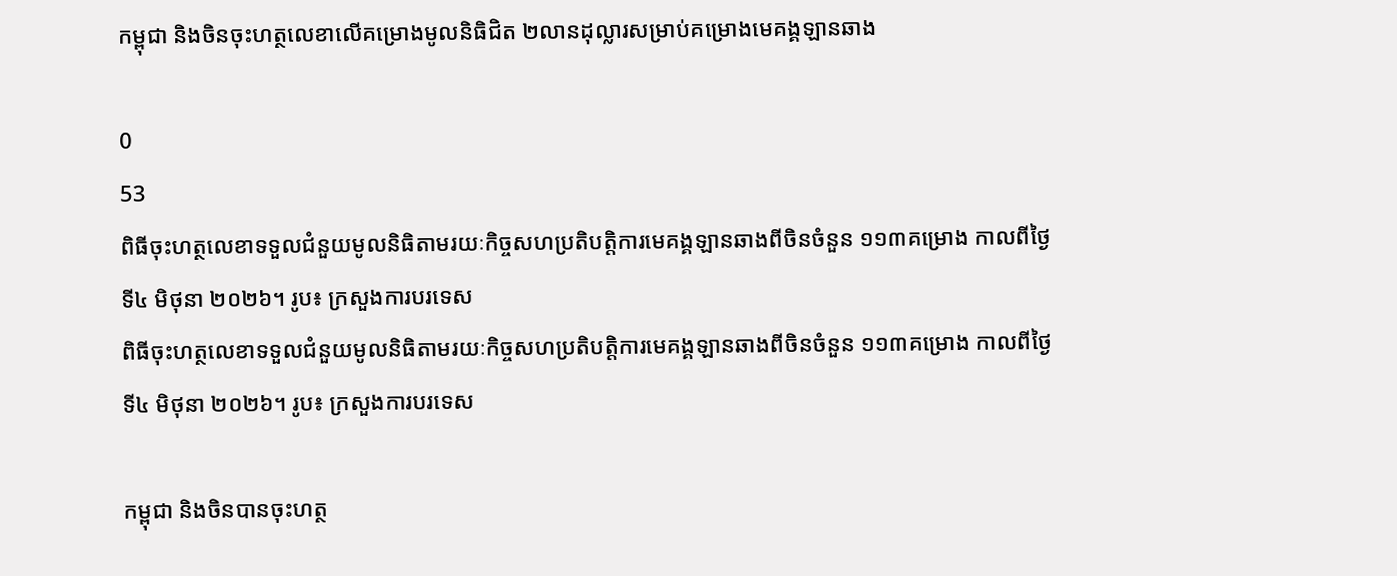កម្ពុជា និងចិនចុះហត្ថលេខាលើគម្រោងមូលនិធិជិត ២លានដុល្លារសម្រាប់គម្រោងមេគង្គឡានឆាង

0
53
ពិធីចុះហត្ថលេខាទទួលជំនួយមូលនិធិតាមរយៈកិច្ចសហប្រតិបត្តិការមេគង្គឡានឆាងពីចិនចំនួន ១១៣គម្រោង កាលពីថ្ងៃទី៤ មិថុនា ២០២៦។ រូប៖ ក្រសួងការបរទេស
ពិធីចុះហត្ថលេខាទទួលជំនួយមូលនិធិតាមរយៈកិច្ចសហប្រតិបត្តិការមេគង្គឡានឆាងពីចិនចំនួន ១១៣គម្រោង កាលពីថ្ងៃទី៤ មិថុនា ២០២៦។ រូប៖ ក្រសួងការបរទេស

កម្ពុជា និងចិនបានចុះហត្ថ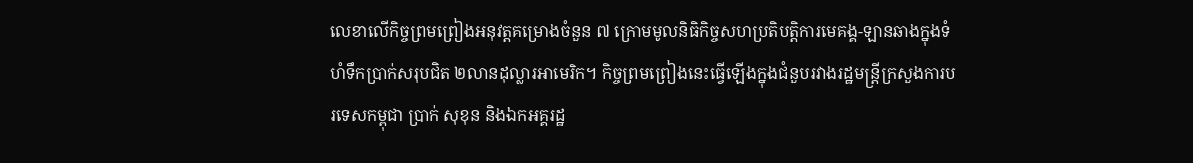លេខាលើកិច្ចព្រមព្រៀងអនុវត្តគម្រោងចំនួន ៧ ក្រោមមូលនិធិកិច្ចសហប្រតិបត្តិការមេគង្គ-ឡានឆាងក្នុងទំហំទឹកប្រាក់សរុបជិត ២លានដុល្លារអាមេរិក។ កិច្ចព្រមព្រៀងនេះធ្វើឡើងក្នុងជំនួបរវាងរដ្ឋមន្ត្រីក្រសួងការបរទេសកម្ពុជា ប្រាក់ សុខុន និងឯកអគ្គរដ្ឋ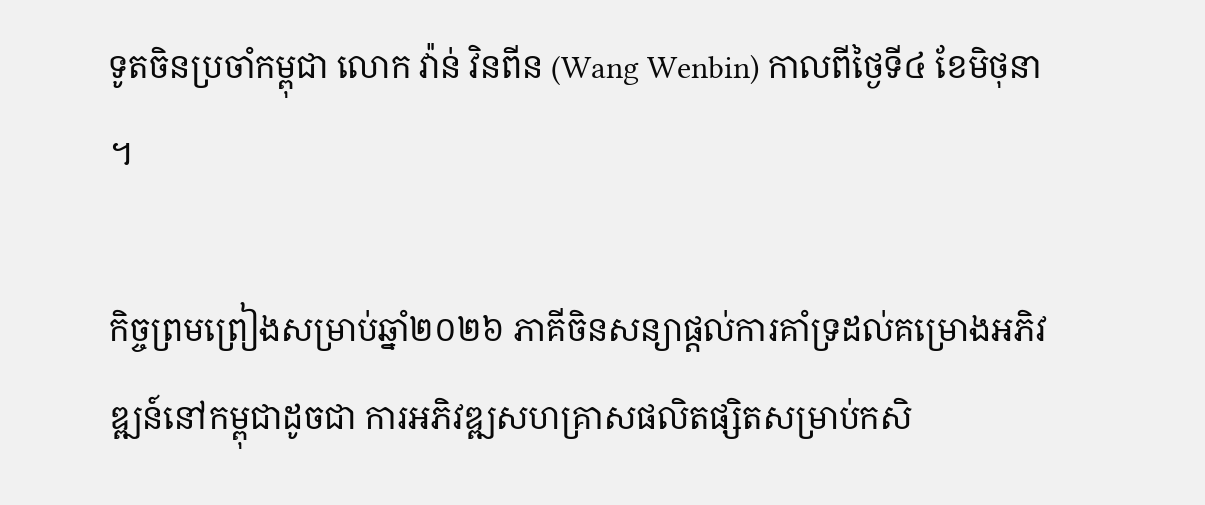ទូតចិនប្រចាំកម្ពុជា លោក វ៉ាន់ វិនពីន (Wang Wenbin) កាលពីថ្ងៃទី៤ ខែមិថុនា។

កិច្ចព្រមព្រៀងសម្រាប់ឆ្នាំ២០២៦ ភាគីចិនសន្យាផ្ដល់ការគាំទ្រដល់គម្រោងអភិវឌ្ឍន៍នៅកម្ពុជាដូចជា ការអភិវឌ្ឍសហគ្រាសផលិតផ្សិតសម្រាប់កសិ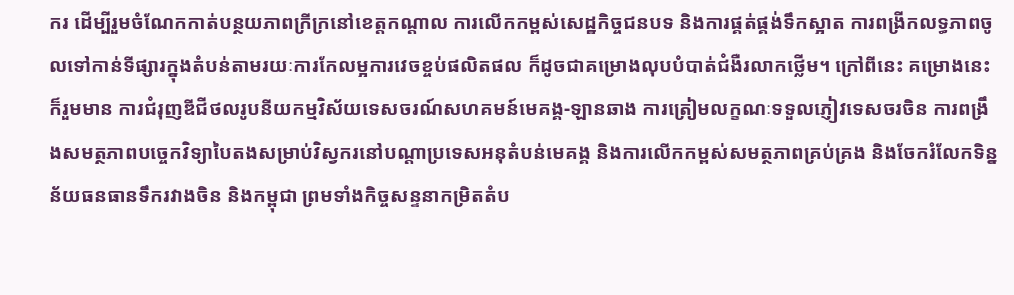ករ ដើម្បីរួមចំណែកកាត់បន្ថយភាពក្រីក្រនៅខេត្តកណ្ដាល ការលើកកម្ពស់សេដ្ឋកិច្ចជនបទ និងការផ្គត់ផ្គង់ទឹកស្អាត ការពង្រីកលទ្ធភាពចូលទៅកាន់ទីផ្សារក្នុងតំបន់តាមរយៈការកែលម្អការវេចខ្ចប់ផលិតផល ក៏ដូចជាគម្រោងលុបបំបាត់ជំងឺរលាកថ្លើម។ ក្រៅពីនេះ គម្រោងនេះក៏រួមមាន ការជំរុញឌីជីថលរូបនីយកម្មវិស័យទេសចរណ៍សហគមន៍មេគង្គ-ឡានឆាង ការត្រៀមលក្ខណៈទទួលភ្ញៀវទេសចរចិន ការពង្រឹងសមត្ថភាពបច្ចេកវិទ្យាបៃតងសម្រាប់វិស្វករនៅបណ្ដាប្រទេសអនុតំបន់មេគង្គ និងការលើកកម្ពស់សមត្ថភាពគ្រប់គ្រង និងចែករំលែកទិន្នន័យធនធានទឹករវាងចិន និងកម្ពុជា ព្រមទាំងកិច្ចសន្ទនាកម្រិតតំប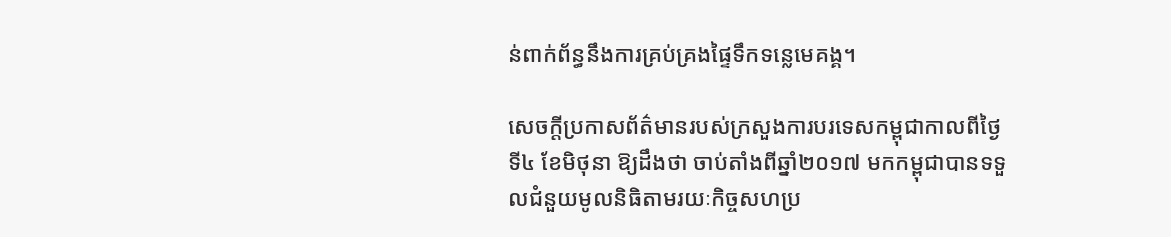ន់ពាក់ព័ន្ធនឹងការគ្រប់គ្រងផ្ទៃទឹកទន្លេមេគង្គ។

សេចក្ដីប្រកាសព័ត៌មានរបស់ក្រសួងការបរទេសកម្ពុជាកាលពីថ្ងៃទី៤ ខែមិថុនា ឱ្យដឹងថា ចាប់តាំងពីឆ្នាំ២០១៧ មកកម្ពុជាបានទទួលជំនួយមូលនិធិតាមរយៈកិច្ចសហប្រ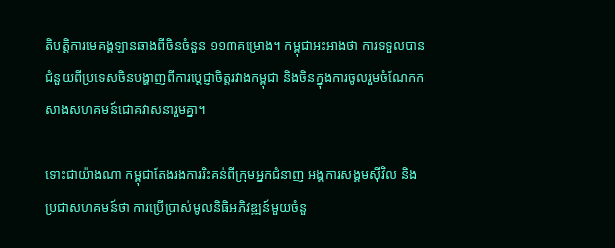តិបត្តិការមេគង្គឡានឆាងពីចិនចំនួន ១១៣គម្រោង។ កម្ពុជាអះអាងថា ការទទួលបានជំនួយពីប្រទេសចិនបង្ហាញពីការប្ដេជ្ញាចិត្តរវាងកម្ពុជា និងចិនក្នុងការចូលរួមចំណែកកសាងសហគមន៍ជោគវាសនារួមគ្នា។

ទោះជាយ៉ាងណា កម្ពុជាតែងរងការរិះគន់ពីក្រុមអ្នកជំនាញ អង្គការសង្គមស៊ីវិល និងប្រជាសហគមន៍ថា ការប្រើប្រាស់មូលនិធិអភិវឌ្ឍន៍មួយចំនួ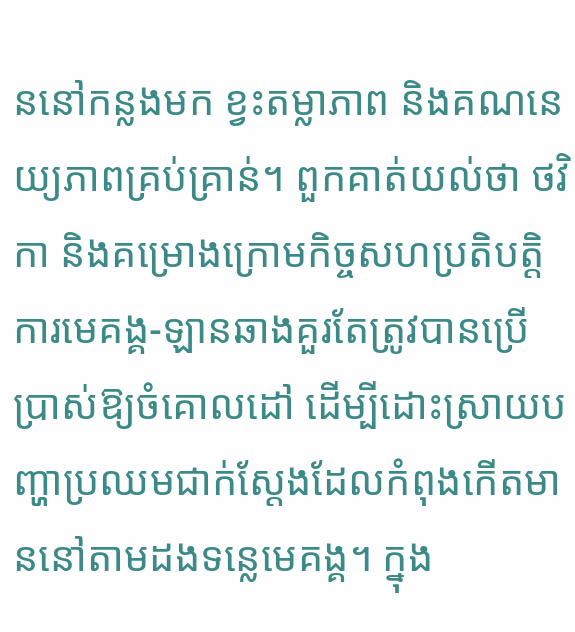ននៅកន្លងមក ខ្វះតម្លាភាព និងគណនេយ្យភាពគ្រប់គ្រាន់។ ពួកគាត់យល់ថា ថវិកា និងគម្រោងក្រោមកិច្ចសហប្រតិបត្តិការមេគង្គ-ឡានឆាងគួរតែត្រូវបានប្រើប្រាស់ឱ្យចំគោលដៅ ដើម្បីដោះស្រាយបញ្ហាប្រឈមជាក់ស្ដែងដែលកំពុងកើតមាននៅតាមដងទន្លេមេគង្គ។ ក្នុង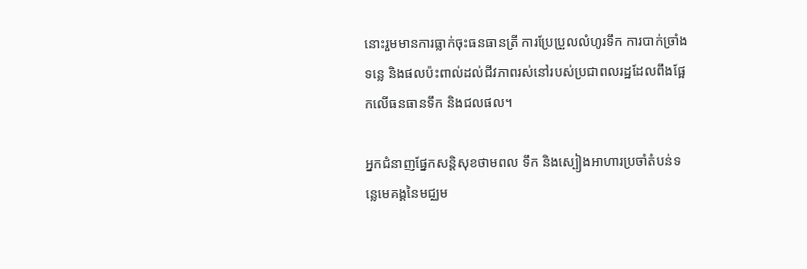នោះរួមមានការធ្លាក់ចុះធនធានត្រី ការប្រែប្រួលលំហូរទឹក ការបាក់ច្រាំងទន្លេ និងផលប៉ះពាល់ដល់ជីវភាពរស់នៅរបស់ប្រជាពលរដ្ឋដែលពឹងផ្អែកលើធនធានទឹក និងជលផល។

អ្នកជំនាញផ្នែកសន្តិសុខថាមពល ទឹក និងស្បៀងអាហារប្រចាំតំបន់ទន្លេមេគង្គនៃមជ្ឈម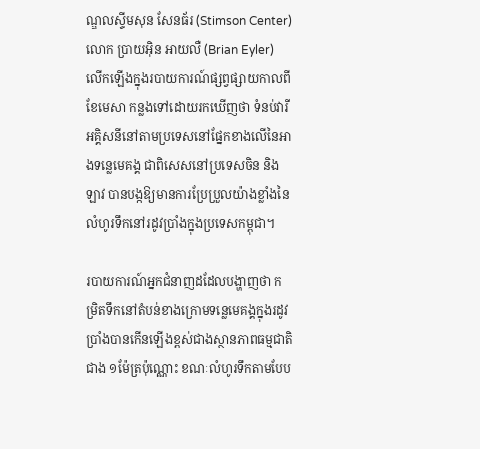ណ្ឌលស្ទីមសុន សែនធ័រ (Stimson Center) លោក ប្រាយអ៊ិន អាយលឺ (Brian Eyler) លើកឡើងក្នុងរបាយការណ៍ផ្សព្វផ្សាយកាលពីខែមេសា កន្លងទៅដោយរកឃើញថា ទំនប់វារីអគ្គិសនីនៅតាមប្រទេសនៅផ្នែកខាងលើនៃអាងទន្លេមេគង្គ ជាពិសេសនៅប្រទេសចិន និងឡាវ បានបង្កឱ្យមានការប្រែប្រួលយ៉ាងខ្លាំងនៃលំហូរទឹកនៅរដូវប្រាំងក្នុងប្រទេសកម្ពុជា។

របាយការណ៍អ្នកជំនាញដដែលបង្ហាញថា កម្រិតទឹកនៅតំបន់ខាងក្រោមទន្លេមេគង្គក្នុងរដូវប្រាំងបានកើនឡើងខ្ពស់ជាងស្ថានភាពធម្មជាតិជាង ១ម៉ែត្រប៉ុណ្ណោះ ខណៈលំហូរទឹកតាមបែប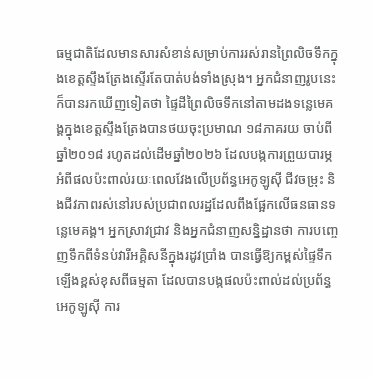ធម្មជាតិដែលមានសារសំខាន់សម្រាប់ការរស់រានព្រៃលិចទឹកក្នុងខេត្តស្ទឹងត្រែងស្ទើរតែបាត់បង់ទាំងស្រុង។ អ្នកជំនាញរូបនេះក៏បានរកឃើញទៀតថា ផ្ទៃដីព្រៃលិចទឹកនៅតាមដងទន្លេមេគង្គក្នុងខេត្តស្ទឹងត្រែងបានថយចុះប្រមាណ ១៨ភាគរយ ចាប់ពីឆ្នាំ២០១៨ រហូតដល់ដើមឆ្នាំ២០២៦ ដែលបង្កការព្រួយបារម្ភអំពីផលប៉ះពាល់រយៈពេលវែងលើប្រព័ន្ធអេកូឡូស៊ី ជីវចម្រុះ និងជីវភាពរស់នៅរបស់ប្រជាពលរដ្ឋដែលពឹងផ្អែកលើធនធានទន្លេមេគង្គ។ អ្នកស្រាវជ្រាវ និងអ្នកជំនាញសន្និដ្ឋានថា ការបញ្ចេញទឹកពីទំនប់វារីអគ្គិសនីក្នុងរដូវប្រាំង បានធ្វើឱ្យកម្ពស់ផ្ទៃទឹកឡើងខ្ពស់ខុសពីធម្មតា ដែលបានបង្កផលប៉ះពាល់ដល់ប្រព័ន្ធអេកូឡូស៊ី ការ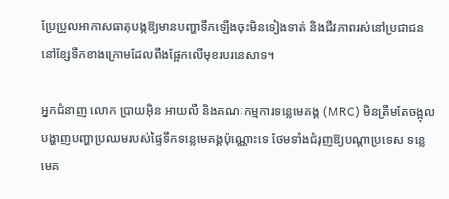ប្រែប្រួលអាកាសធាតុបង្កឱ្យមានបញ្ហាទឹកឡើងចុះមិនទៀងទាត់ និងជីវភាពរស់នៅប្រជាជននៅខ្សែទឹកខាងក្រោមដែលពឹងផ្អែកលើមុខរបរនេសាទ។

អ្នកជំនាញ លោក ប្រាយអ៊ិន អាយលឺ និងគណៈកម្មការទន្លេមេគង្គ (MRC) មិនត្រឹមតែចង្អុលបង្ហាញបញ្ហាប្រឈមរបស់ផ្ទៃទឹកទន្លេមេគង្គប៉ុណ្ណោះទេ ថែមទាំងជំរុញឱ្យបណ្ដាប្រទេស ទន្លេមេគ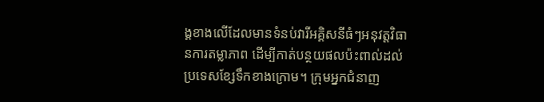ង្គខាងលើដែលមានទំនប់វារីអគ្គិសនីធំៗអនុវត្តវិធានការតម្លាភាព ដើម្បីកាត់បន្ថយផលប៉ះពាល់ដល់ប្រទេសខ្សែទឹកខាងក្រោម។ ក្រុមអ្នកជំនាញ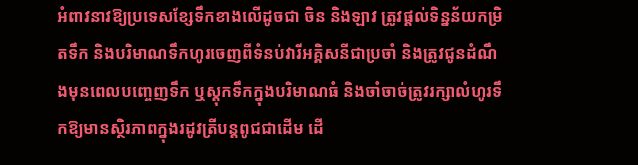អំពាវនាវឱ្យប្រទេសខ្សែទឹកខាងលើដូចជា ចិន និងឡាវ ត្រូវផ្ដល់ទិន្នន័យកម្រិតទឹក និងបរិមាណទឹកហូរចេញពីទំនប់វារីអគ្គិសនីជាប្រចាំ និងត្រូវជូនដំណឹងមុនពេលបញ្ចេញទឹក ឬស្តុកទឹកក្នុងបរិមាណធំ និងចាំចាច់ត្រូវរក្សាលំហូរទឹកឱ្យមានស្ថិរភាពក្នុងរដូវត្រីបន្តពូជជាដើម ដើ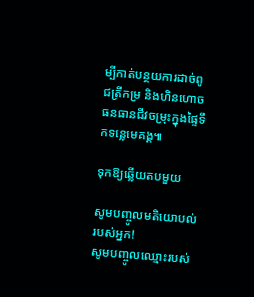ម្បីកាត់បន្ថយការដាច់ពូជត្រីកម្រ និងហិនហោចធនធានជីវចម្រុះក្នុងផ្ទៃទឹកទន្លេមេគង្គ៕

ទុកឱ្យឆ្លើយតបមួយ

សូមបញ្ចូលមតិយោបល់របស់អ្នក!
សូមបញ្ចូលឈ្មោះរបស់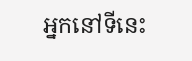អ្នកនៅទីនេះ